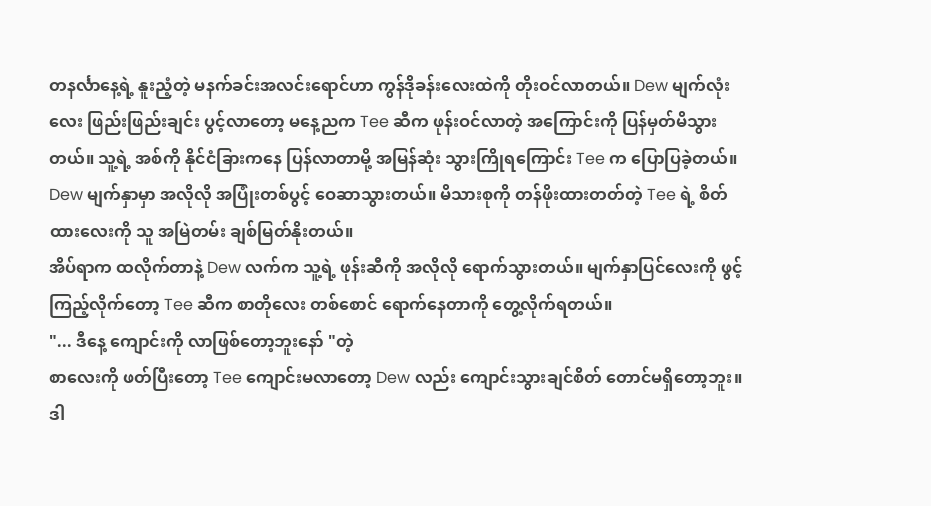တနင်္လာနေ့ရဲ့ နူးညံ့တဲ့ မနက်ခင်းအလင်းရောင်ဟာ ကွန်ဒိုခန်းလေးထဲကို တိုးဝင်လာတယ်။ Dew မျက်လုံးလေး ဖြည်းဖြည်းချင်း ပွင့်လာတော့ မနေ့ညက Tee ဆီက ဖုန်းဝင်လာတဲ့ အကြောင်းကို ပြန်မှတ်မိသွားတယ်။ သူ့ရဲ့ အစ်ကို နိုင်ငံခြားကနေ ပြန်လာတာမို့ အမြန်ဆုံး သွားကြိုရကြောင်း Tee က ပြောပြခဲ့တယ်။
Dew မျက်နှာမှာ အလိုလို အပြုံးတစ်ပွင့် ဝေဆာသွားတယ်။ မိသားစုကို တန်ဖိုးထားတတ်တဲ့ Tee ရဲ့ စိတ်ထားလေးကို သူ အမြဲတမ်း ချစ်မြတ်နိုးတယ်။
အိပ်ရာက ထလိုက်တာနဲ့ Dew လက်က သူ့ရဲ့ ဖုန်းဆီကို အလိုလို ရောက်သွားတယ်။ မျက်နှာပြင်လေးကို ဖွင့်ကြည့်လိုက်တော့ Tee ဆီက စာတိုလေး တစ်စောင် ရောက်နေတာကို တွေ့လိုက်ရတယ်။
"... ဒီနေ့ ကျောင်းကို လာဖြစ်တော့ဘူးနော် "တဲ့
စာလေးကို ဖတ်ပြီးတော့ Tee ကျောင်းမလာတော့ Dew လည်း ကျောင်းသွားချင်စိတ် တောင်မရှိတော့ဘူး။ ဒါ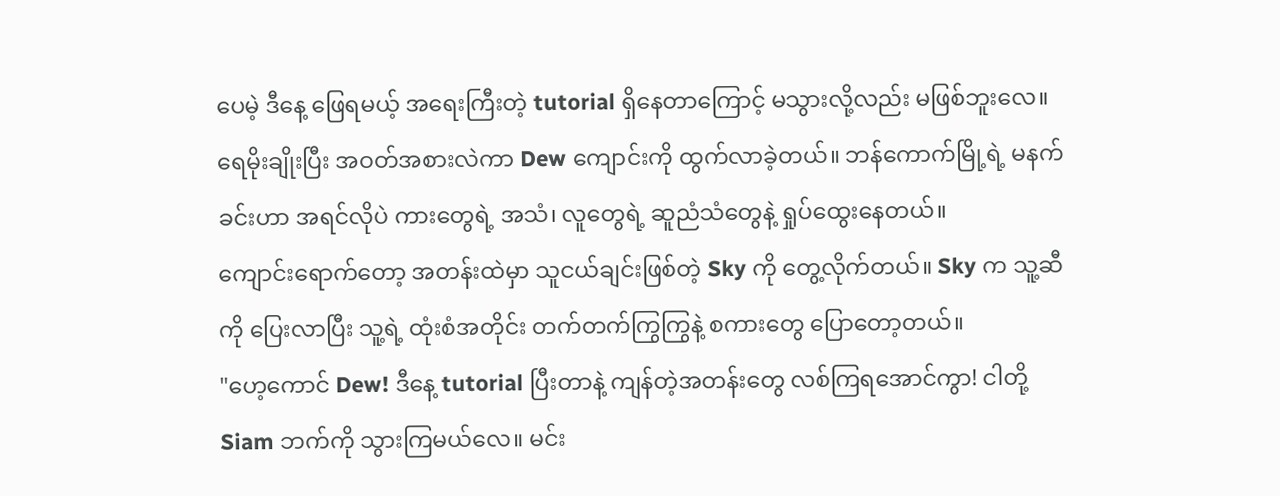ပေမဲ့ ဒီနေ့ ဖြေရမယ့် အရေးကြီးတဲ့ tutorial ရှိနေတာကြောင့် မသွားလို့လည်း မဖြစ်ဘူးလေ။ရေမိုးချိုးပြီး အဝတ်အစားလဲကာ Dew ကျောင်းကို ထွက်လာခဲ့တယ်။ ဘန်ကောက်မြို့ရဲ့ မနက်ခင်းဟာ အရင်လိုပဲ ကားတွေရဲ့ အသံ၊ လူတွေရဲ့ ဆူညံသံတွေနဲ့ ရှုပ်ထွေးနေတယ်။
ကျောင်းရောက်တော့ အတန်းထဲမှာ သူငယ်ချင်းဖြစ်တဲ့ Sky ကို တွေ့လိုက်တယ်။ Sky က သူ့ဆီကို ပြေးလာပြီး သူ့ရဲ့ ထုံးစံအတိုင်း တက်တက်ကြွကြွနဲ့ စကားတွေ ပြောတော့တယ်။
"ဟေ့ကောင် Dew! ဒီနေ့ tutorial ပြီးတာနဲ့ ကျန်တဲ့အတန်းတွေ လစ်ကြရအောင်ကွာ! ငါတို့ Siam ဘက်ကို သွားကြမယ်လေ။ မင်း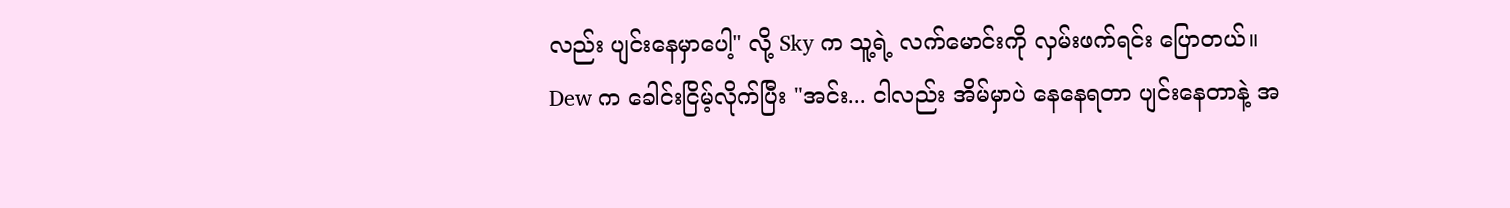လည်း ပျင်းနေမှာပေါ့" လို့ Sky က သူ့ရဲ့ လက်မောင်းကို လှမ်းဖက်ရင်း ပြောတယ်။
Dew က ခေါင်းငြိမ့်လိုက်ပြီး "အင်း... ငါလည်း အိမ်မှာပဲ နေနေရတာ ပျင်းနေတာနဲ့ အ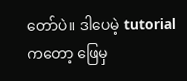တော်ပဲ။ ဒါပေမဲ့ tutorial ကတော့ ဖြေမှ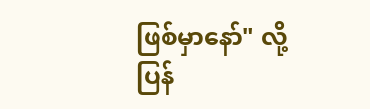ဖြစ်မှာနော်" လို့ ပြန်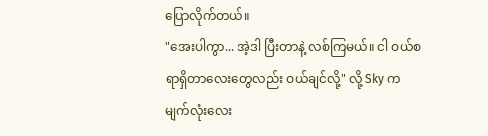ပြောလိုက်တယ်။
"အေးပါကွာ... အဲ့ဒါ ပြီးတာနဲ့ လစ်ကြမယ်။ ငါ ဝယ်စရာရှိတာလေးတွေလည်း ဝယ်ချင်လို့" လို့ Sky က မျက်လုံးလေး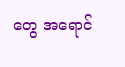တွေ အရောင်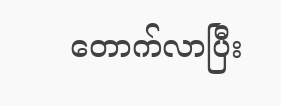တောက်လာပြီး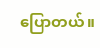ပြောတယ်။